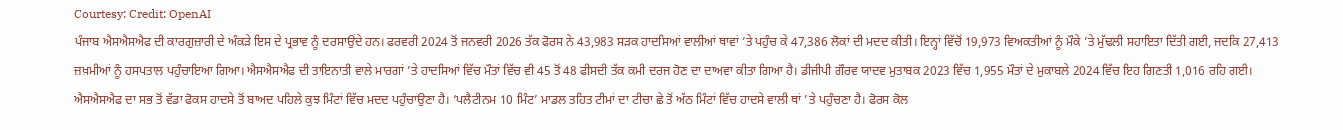Courtesy: Credit: OpenAI
ਪੰਜਾਬ ਐਸਐਸਐਫ ਦੀ ਕਾਰਗੁਜ਼ਾਰੀ ਦੇ ਅੰਕੜੇ ਇਸ ਦੇ ਪ੍ਰਭਾਵ ਨੂੰ ਦਰਸਾਉਂਦੇ ਹਨ। ਫਰਵਰੀ 2024 ਤੋਂ ਜਨਵਰੀ 2026 ਤੱਕ ਫੋਰਸ ਨੇ 43,983 ਸੜਕ ਹਾਦਸਿਆਂ ਵਾਲੀਆਂ ਥਾਵਾਂ ’ਤੇ ਪਹੁੰਚ ਕੇ 47,386 ਲੋਕਾਂ ਦੀ ਮਦਦ ਕੀਤੀ। ਇਨ੍ਹਾਂ ਵਿੱਚੋਂ 19,973 ਵਿਅਕਤੀਆਂ ਨੂੰ ਮੌਕੇ ’ਤੇ ਮੁੱਢਲੀ ਸਹਾਇਤਾ ਦਿੱਤੀ ਗਈ, ਜਦਕਿ 27,413 ਜ਼ਖ਼ਮੀਆਂ ਨੂੰ ਹਸਪਤਾਲ ਪਹੁੰਚਾਇਆ ਗਿਆ। ਐਸਐਸਐਫ ਦੀ ਤਾਇਨਾਤੀ ਵਾਲੇ ਮਾਰਗਾਂ ’ਤੇ ਹਾਦਸਿਆਂ ਵਿੱਚ ਮੌਤਾਂ ਵਿੱਚ ਵੀ 45 ਤੋਂ 48 ਫੀਸਦੀ ਤੱਕ ਕਮੀ ਦਰਜ ਹੋਣ ਦਾ ਦਾਅਵਾ ਕੀਤਾ ਗਿਆ ਹੈ। ਡੀਜੀਪੀ ਗੌਰਵ ਯਾਦਵ ਮੁਤਾਬਕ 2023 ਵਿੱਚ 1,955 ਮੌਤਾਂ ਦੇ ਮੁਕਾਬਲੇ 2024 ਵਿੱਚ ਇਹ ਗਿਣਤੀ 1,016 ਰਹਿ ਗਈ।
ਐਸਐਸਐਫ ਦਾ ਸਭ ਤੋਂ ਵੱਡਾ ਫੋਕਸ ਹਾਦਸੇ ਤੋਂ ਬਾਅਦ ਪਹਿਲੇ ਕੁਝ ਮਿੰਟਾਂ ਵਿੱਚ ਮਦਦ ਪਹੁੰਚਾਉਣਾ ਹੈ। ‘ਪਲੈਟੀਨਮ 10 ਮਿੰਟ’ ਮਾਡਲ ਤਹਿਤ ਟੀਮਾਂ ਦਾ ਟੀਚਾ ਛੇ ਤੋਂ ਅੱਠ ਮਿੰਟਾਂ ਵਿੱਚ ਹਾਦਸੇ ਵਾਲੀ ਥਾਂ ’ਤੇ ਪਹੁੰਚਣਾ ਹੈ। ਫੋਰਸ ਕੋਲ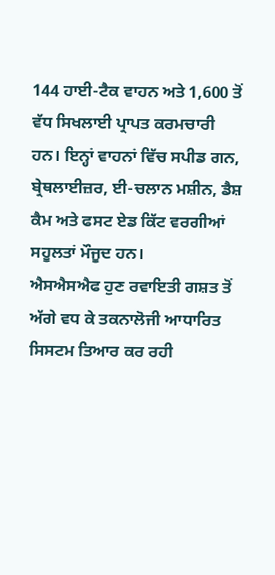144 ਹਾਈ-ਟੈਕ ਵਾਹਨ ਅਤੇ 1,600 ਤੋਂ ਵੱਧ ਸਿਖਲਾਈ ਪ੍ਰਾਪਤ ਕਰਮਚਾਰੀ ਹਨ। ਇਨ੍ਹਾਂ ਵਾਹਨਾਂ ਵਿੱਚ ਸਪੀਡ ਗਨ, ਬ੍ਰੇਥਲਾਈਜ਼ਰ, ਈ-ਚਲਾਨ ਮਸ਼ੀਨ, ਡੈਸ਼ ਕੈਮ ਅਤੇ ਫਸਟ ਏਡ ਕਿੱਟ ਵਰਗੀਆਂ ਸਹੂਲਤਾਂ ਮੌਜੂਦ ਹਨ।
ਐਸਐਸਐਫ ਹੁਣ ਰਵਾਇਤੀ ਗਸ਼ਤ ਤੋਂ ਅੱਗੇ ਵਧ ਕੇ ਤਕਨਾਲੋਜੀ ਆਧਾਰਿਤ ਸਿਸਟਮ ਤਿਆਰ ਕਰ ਰਹੀ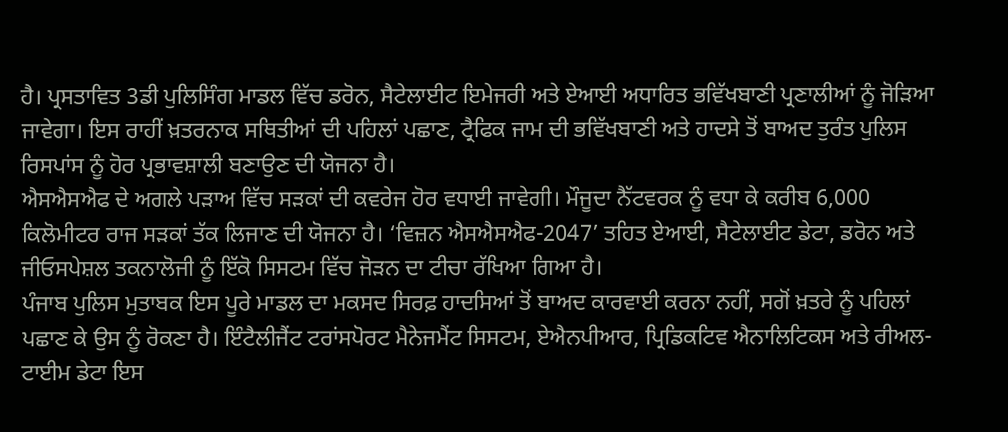ਹੈ। ਪ੍ਰਸਤਾਵਿਤ 3ਡੀ ਪੁਲਿਸਿੰਗ ਮਾਡਲ ਵਿੱਚ ਡਰੋਨ, ਸੈਟੇਲਾਈਟ ਇਮੇਜਰੀ ਅਤੇ ਏਆਈ ਅਧਾਰਿਤ ਭਵਿੱਖਬਾਣੀ ਪ੍ਰਣਾਲੀਆਂ ਨੂੰ ਜੋੜਿਆ ਜਾਵੇਗਾ। ਇਸ ਰਾਹੀਂ ਖ਼ਤਰਨਾਕ ਸਥਿਤੀਆਂ ਦੀ ਪਹਿਲਾਂ ਪਛਾਣ, ਟ੍ਰੈਫਿਕ ਜਾਮ ਦੀ ਭਵਿੱਖਬਾਣੀ ਅਤੇ ਹਾਦਸੇ ਤੋਂ ਬਾਅਦ ਤੁਰੰਤ ਪੁਲਿਸ ਰਿਸਪਾਂਸ ਨੂੰ ਹੋਰ ਪ੍ਰਭਾਵਸ਼ਾਲੀ ਬਣਾਉਣ ਦੀ ਯੋਜਨਾ ਹੈ।
ਐਸਐਸਐਫ ਦੇ ਅਗਲੇ ਪੜਾਅ ਵਿੱਚ ਸੜਕਾਂ ਦੀ ਕਵਰੇਜ ਹੋਰ ਵਧਾਈ ਜਾਵੇਗੀ। ਮੌਜੂਦਾ ਨੈੱਟਵਰਕ ਨੂੰ ਵਧਾ ਕੇ ਕਰੀਬ 6,000 ਕਿਲੋਮੀਟਰ ਰਾਜ ਸੜਕਾਂ ਤੱਕ ਲਿਜਾਣ ਦੀ ਯੋਜਨਾ ਹੈ। ‘ਵਿਜ਼ਨ ਐਸਐਸਐਫ-2047’ ਤਹਿਤ ਏਆਈ, ਸੈਟੇਲਾਈਟ ਡੇਟਾ, ਡਰੋਨ ਅਤੇ ਜੀਓਸਪੇਸ਼ਲ ਤਕਨਾਲੋਜੀ ਨੂੰ ਇੱਕੋ ਸਿਸਟਮ ਵਿੱਚ ਜੋੜਨ ਦਾ ਟੀਚਾ ਰੱਖਿਆ ਗਿਆ ਹੈ।
ਪੰਜਾਬ ਪੁਲਿਸ ਮੁਤਾਬਕ ਇਸ ਪੂਰੇ ਮਾਡਲ ਦਾ ਮਕਸਦ ਸਿਰਫ਼ ਹਾਦਸਿਆਂ ਤੋਂ ਬਾਅਦ ਕਾਰਵਾਈ ਕਰਨਾ ਨਹੀਂ, ਸਗੋਂ ਖ਼ਤਰੇ ਨੂੰ ਪਹਿਲਾਂ ਪਛਾਣ ਕੇ ਉਸ ਨੂੰ ਰੋਕਣਾ ਹੈ। ਇੰਟੈਲੀਜੈਂਟ ਟਰਾਂਸਪੋਰਟ ਮੈਨੇਜਮੈਂਟ ਸਿਸਟਮ, ਏਐਨਪੀਆਰ, ਪ੍ਰਿਡਿਕਟਿਵ ਐਨਾਲਿਟਿਕਸ ਅਤੇ ਰੀਅਲ-ਟਾਈਮ ਡੇਟਾ ਇਸ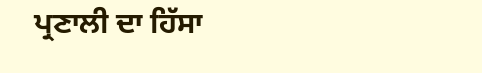ਪ੍ਰਣਾਲੀ ਦਾ ਹਿੱਸਾ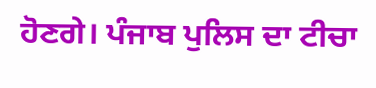ਹੋਣਗੇ। ਪੰਜਾਬ ਪੁਲਿਸ ਦਾ ਟੀਚਾ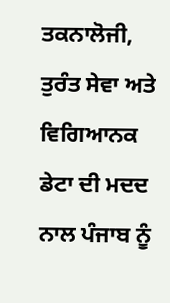ਤਕਨਾਲੋਜੀ, ਤੁਰੰਤ ਸੇਵਾ ਅਤੇ ਵਿਗਿਆਨਕ ਡੇਟਾ ਦੀ ਮਦਦ ਨਾਲ ਪੰਜਾਬ ਨੂੰ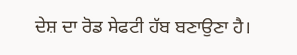ਦੇਸ਼ ਦਾ ਰੋਡ ਸੇਫਟੀ ਹੱਬ ਬਣਾਉਣਾ ਹੈ।